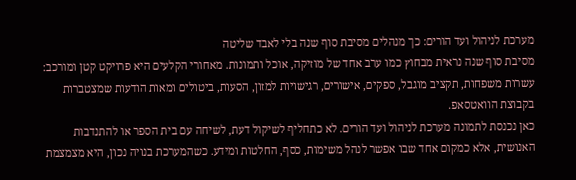מערכת לניהול ועד הורים: כך מנהלים מסיבת סוף שנה בלי לאבד שליטה
מסיבת סוף שנה נראית מבחוץ כמו ערב אחד של מוזיקה, אוכל ותמונות. מאחורי הקלעים היא פרויקט קטן ומורכב: עשרות משפחות, תקציב מוגבל, ספקים, אישורים, רגישויות למזון, הסעות, ביטולים ומאות הודעות שמצטברות בקבוצת הוואטסאפ.
כאן נכנסת לתמונה מערכת לניהול ועד הורים. לא כתחליף לשיקול דעת, לשיחה עם בית הספר או להתנדבות האנושית, אלא כמקום אחד שבו אפשר לנהל משימות, כסף, החלטות ומידע. כשהמערכת בנויה נכון, היא מצמצמת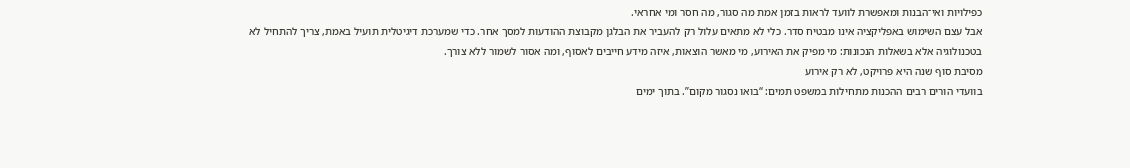כפילויות ואי־הבנות ומאפשרת לוועד לראות בזמן אמת מה סגור, מה חסר ומי אחראי.
אבל עצם השימוש באפליקציה אינו מבטיח סדר. כלי לא מתאים עלול רק להעביר את הבלגן מקבוצת ההודעות למסך אחר. כדי שמערכת דיגיטלית תועיל באמת, צריך להתחיל לא בטכנולוגיה אלא בשאלות הנכונות: מי מפיק את האירוע, מי מאשר הוצאות, איזה מידע חייבים לאסוף, ומה אסור לשמור ללא צורך.
מסיבת סוף שנה היא פרויקט, לא רק אירוע
בוועדי הורים רבים ההכנות מתחילות במשפט תמים: “בואו נסגור מקום”. בתוך ימים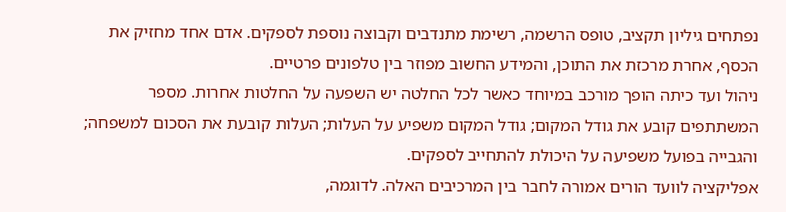נפתחים גיליון תקציב, טופס הרשמה, רשימת מתנדבים וקבוצה נוספת לספקים. אדם אחד מחזיק את הכסף, אחרת מרכזת את התוכן, והמידע החשוב מפוזר בין טלפונים פרטיים.
ניהול ועד כיתה הופך מורכב במיוחד כאשר לכל החלטה יש השפעה על החלטות אחרות. מספר המשתתפים קובע את גודל המקום; גודל המקום משפיע על העלות; העלות קובעת את הסכום למשפחה; והגבייה בפועל משפיעה על היכולת להתחייב לספקים.
אפליקציה לוועד הורים אמורה לחבר בין המרכיבים האלה. לדוגמה,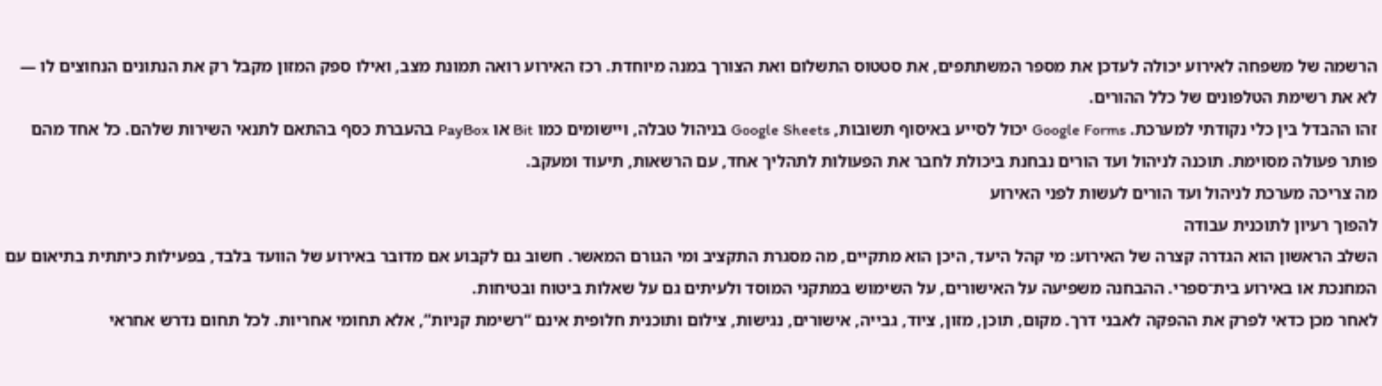הרשמה של משפחה לאירוע יכולה לעדכן את מספר המשתתפים, את סטטוס התשלום ואת הצורך במנה מיוחדת. רכז האירוע רואה תמונת מצב, ואילו ספק המזון מקבל רק את הנתונים הנחוצים לו — לא את רשימת הטלפונים של כלל ההורים.
זהו ההבדל בין כלי נקודתי למערכת. Google Forms יכול לסייע באיסוף תשובות, Google Sheets בניהול טבלה, ויישומים כמו Bit או PayBox בהעברת כסף בהתאם לתנאי השירות שלהם. כל אחד מהם פותר פעולה מסוימת. תוכנה לניהול ועד הורים נבחנת ביכולת לחבר את הפעולות לתהליך אחד, עם הרשאות, תיעוד ומעקב.
מה צריכה מערכת לניהול ועד הורים לעשות לפני האירוע
להפוך רעיון לתוכנית עבודה
השלב הראשון הוא הגדרה קצרה של האירוע: מי קהל היעד, היכן הוא מתקיים, מה מסגרת התקציב ומי הגורם המאשר. חשוב גם לקבוע אם מדובר באירוע של הוועד בלבד, בפעילות כיתתית בתיאום עם המחנכת או באירוע בית־ספרי. ההבחנה משפיעה על האישורים, על השימוש במתקני המוסד ולעיתים גם על שאלות ביטוח ובטיחות.
לאחר מכן כדאי לפרק את ההפקה לאבני דרך. מקום, תוכן, מזון, ציוד, גבייה, אישורים, נגישות, צילום ותוכנית חלופית אינם “רשימת קניות”, אלא תחומי אחריות. לכל תחום נדרש אחראי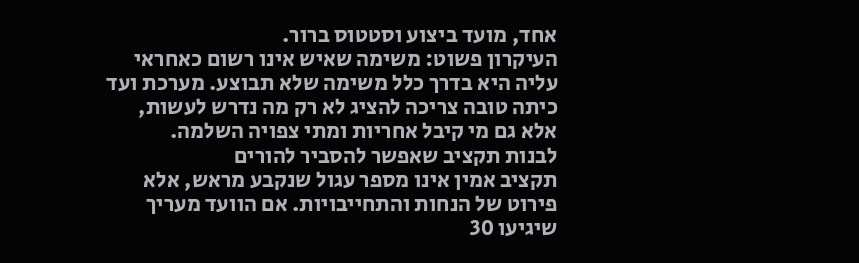אחד, מועד ביצוע וסטטוס ברור.
העיקרון פשוט: משימה שאיש אינו רשום כאחראי עליה היא בדרך כלל משימה שלא תבוצע. מערכת ועד כיתה טובה צריכה להציג לא רק מה נדרש לעשות, אלא גם מי קיבל אחריות ומתי צפויה השלמה.
לבנות תקציב שאפשר להסביר להורים
תקציב אמין אינו מספר עגול שנקבע מראש, אלא פירוט של הנחות והתחייבויות. אם הוועד מעריך שיגיעו 30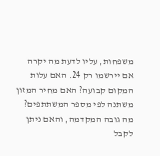משפחות, עליו לדעת מה יקרה אם יירשמו רק 24. האם עלות המקום קבועה? האם מחיר המזון משתנה לפי מספר המשתתפים? מה גובה המקדמה, והאם ניתן לקבל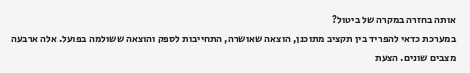אותה בחזרה במקרה של ביטול?
במערכת כדאי להפריד בין תקציב מתוכנן, הוצאה שאושרה, התחייבות לספק והוצאה ששולמה בפועל. אלה ארבעה מצבים שונים. הצעת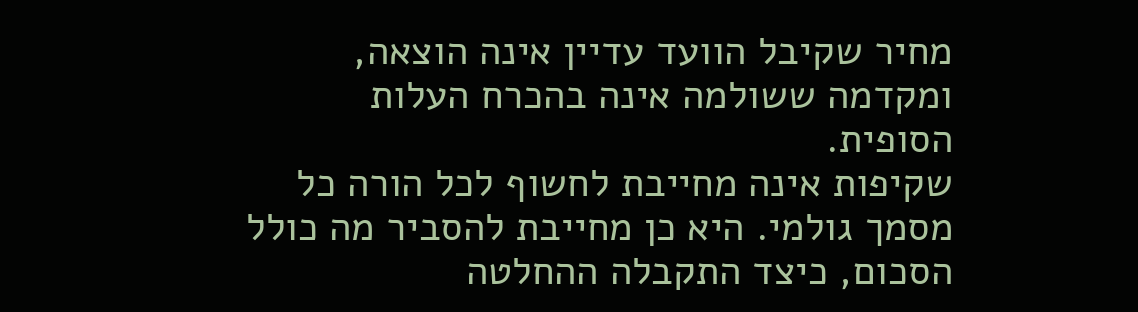מחיר שקיבל הוועד עדיין אינה הוצאה, ומקדמה ששולמה אינה בהכרח העלות הסופית.
שקיפות אינה מחייבת לחשוף לכל הורה כל מסמך גולמי. היא כן מחייבת להסביר מה כולל הסכום, כיצד התקבלה ההחלטה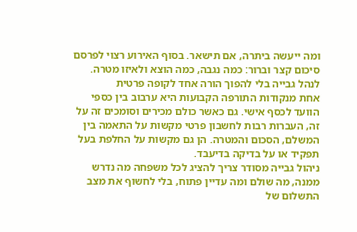ומה ייעשה ביתרה, אם תישאר. בסוף האירוע רצוי לפרסם סיכום קצר וברור: כמה נגבה, כמה הוצא ולאיזו מטרה.
לנהל גבייה בלי להפוך הורה אחד לקופה פרטית
אחת מנקודות התורפה הקבועות היא ערבוב בין כספי הוועד לכסף אישי. גם כאשר כולם מכירים וסומכים זה על זה, העברות רבות לחשבון פרטי מקשות על התאמה בין המשלם, הסכום והמטרה. הן גם מקשות על החלפת בעל תפקיד או על בדיקה בדיעבד.
ניהול גבייה מסודר צריך להציג לכל משפחה מה נדרש ממנה, מה שולם ומה עדיין פתוח, בלי לחשוף את מצב התשלום של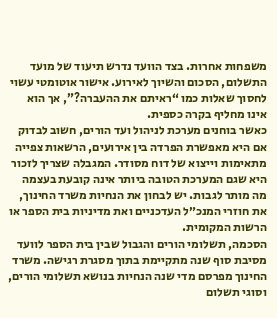משפחות אחרות. בצד הוועד נדרש תיעוד של מועד התשלום, הסכום והשיוך לאירוע. אישור אוטומטי עשוי לחסוך שאלות כמו “ראיתם את ההעברה?”, אך הוא אינו מחליף בקרה כספית.
כאשר בוחנים מערכת לניהול ועד הורים, חשוב לבדוק אם היא מאפשרת הפרדה בין אירועים, הרשאות צפייה מתאימות וייצוא של דוח מסודר. המגבלה שצריך לזכור היא שגם המערכת הטובה ביותר אינה קובעת בעצמה מה מותר לגבות. יש לבחון את הנחיות משרד החינוך, את חוזרי המנכ״ל העדכניים ואת מדיניות בית הספר או הרשות המקומית.
הסכמה, תשלומי הורים והגבול שבין בית הספר לוועד
מסיבת סוף שנה מתקיימת בתוך מסגרת רגישה. משרד החינוך מפרסם מדי שנה הנחיות בנושא תשלומי הורים, וסוגי תשלום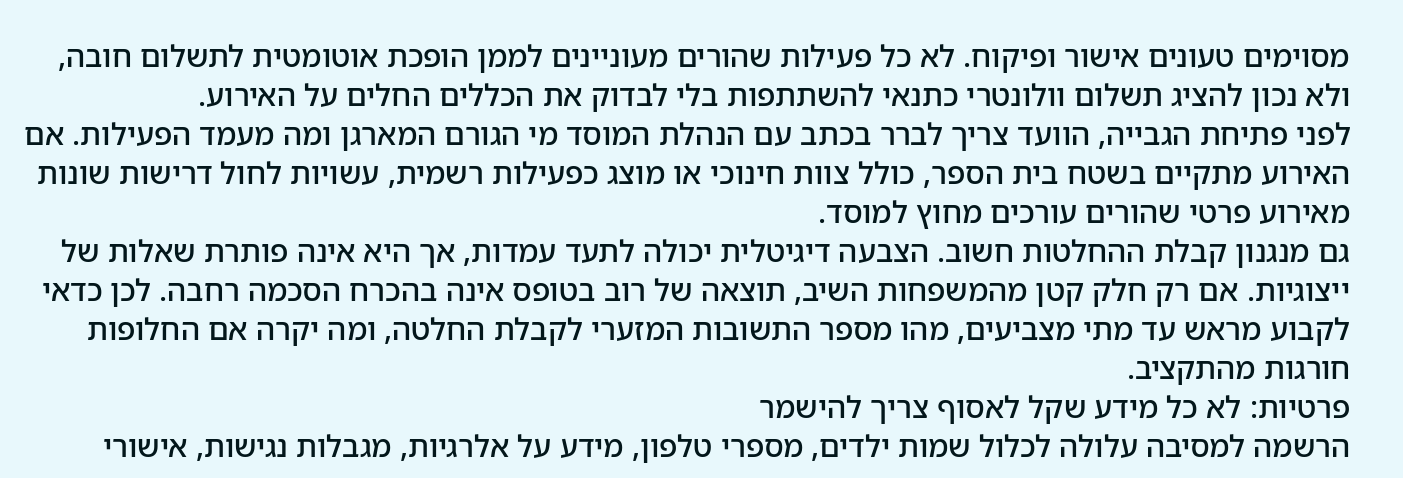מסוימים טעונים אישור ופיקוח. לא כל פעילות שהורים מעוניינים לממן הופכת אוטומטית לתשלום חובה, ולא נכון להציג תשלום וולונטרי כתנאי להשתתפות בלי לבדוק את הכללים החלים על האירוע.
לפני פתיחת הגבייה, הוועד צריך לברר בכתב עם הנהלת המוסד מי הגורם המארגן ומה מעמד הפעילות. אם האירוע מתקיים בשטח בית הספר, כולל צוות חינוכי או מוצג כפעילות רשמית, עשויות לחול דרישות שונות מאירוע פרטי שהורים עורכים מחוץ למוסד.
גם מנגנון קבלת ההחלטות חשוב. הצבעה דיגיטלית יכולה לתעד עמדות, אך היא אינה פותרת שאלות של ייצוגיות. אם רק חלק קטן מהמשפחות השיב, תוצאה של רוב בטופס אינה בהכרח הסכמה רחבה. לכן כדאי לקבוע מראש עד מתי מצביעים, מהו מספר התשובות המזערי לקבלת החלטה, ומה יקרה אם החלופות חורגות מהתקציב.
פרטיות: לא כל מידע שקל לאסוף צריך להישמר
הרשמה למסיבה עלולה לכלול שמות ילדים, מספרי טלפון, מידע על אלרגיות, מגבלות נגישות, אישורי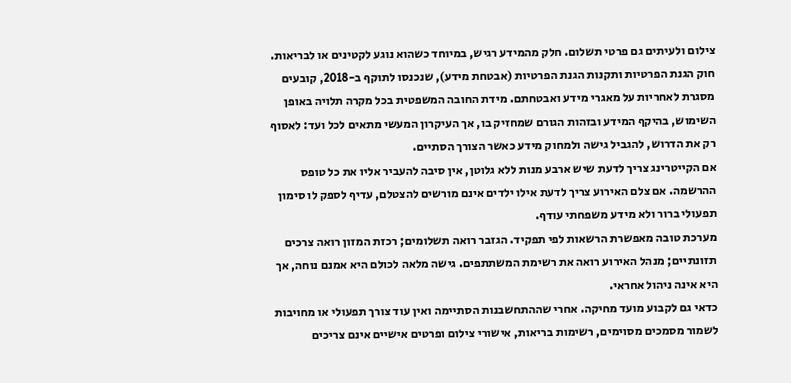צילום ולעיתים גם פרטי תשלום. חלק מהמידע רגיש, במיוחד כשהוא נוגע לקטינים או לבריאות.
חוק הגנת הפרטיות ותקנות הגנת הפרטיות (אבטחת מידע), שנכנסו לתוקף ב-2018, קובעים מסגרת לאחריות על מאגרי מידע ואבטחתם. מידת החובה המשפטית בכל מקרה תלויה באופן השימוש, בהיקף המידע ובזהות הגורם שמחזיק בו, אך העיקרון המעשי מתאים לכל ועד: לאסוף רק את הדרוש, להגביל גישה ולמחוק מידע כאשר הצורך הסתיים.
אם הקייטרינג צריך לדעת שיש ארבע מנות ללא גלוטן, אין סיבה להעביר אליו את כל טופס ההרשמה. אם צלם האירוע צריך לדעת אילו ילדים אינם מורשים להצטלם, עדיף לספק לו סימון תפעולי ברור ולא מידע משפחתי עודף.
מערכת טובה מאפשרת הרשאות לפי תפקיד. הגזבר רואה תשלומים; רכזת המזון רואה צרכים תזונתיים; מנהל האירוע רואה את רשימת המשתתפים. גישה מלאה לכולם היא אמנם נוחה, אך היא אינה ניהול אחראי.
כדאי גם לקבוע מועד מחיקה. אחרי שההתחשבנות הסתיימה ואין עוד צורך תפעולי או מחויבות לשמור מסמכים מסוימים, רשימות בריאות, אישורי צילום ופרטים אישיים אינם צריכים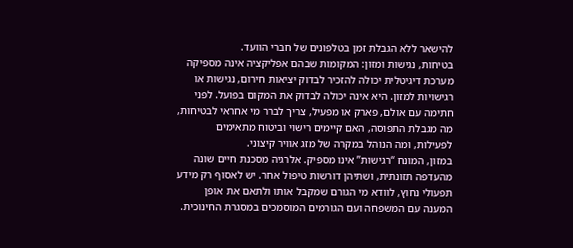להישאר ללא הגבלת זמן בטלפונים של חברי הוועד.
בטיחות, נגישות ומזון: המקומות שבהם אפליקציה אינה מספיקה
מערכת דיגיטלית יכולה להזכיר לבדוק יציאות חירום, נגישות או רגישויות למזון. היא אינה יכולה לבדוק את המקום בפועל. לפני חתימה עם אולם, פארק או מפעיל, צריך לברר מי אחראי לבטיחות, מה מגבלת התפוסה, האם קיימים רישוי וביטוח מתאימים לפעילות, ומה הנוהל במקרה של מזג אוויר קיצוני.
במזון, המונח “רגישות” אינו מספיק. אלרגיה מסכנת חיים שונה מהעדפה תזונתית, ושתיהן דורשות טיפול אחר. יש לאסוף רק מידע תפעולי נחוץ, לוודא מי הגורם שמקבל אותו ולתאם את אופן המענה עם המשפחה ועם הגורמים המוסמכים במסגרת החינוכית.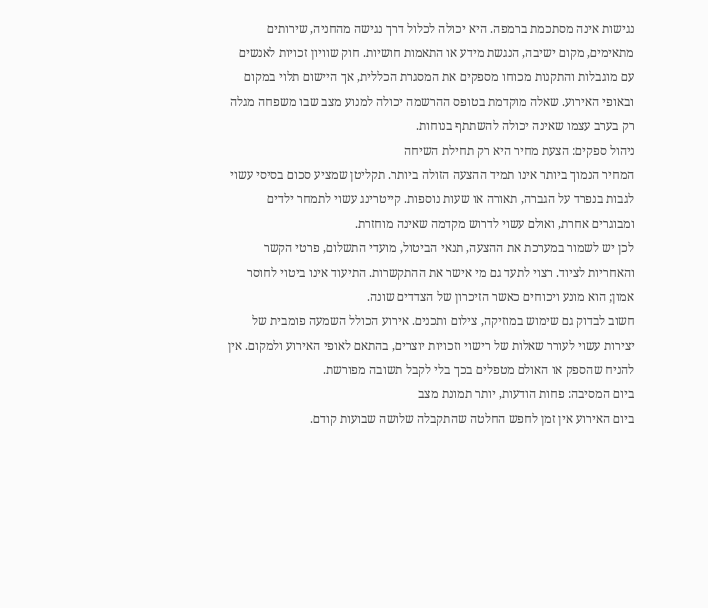נגישות אינה מסתכמת ברמפה. היא יכולה לכלול דרך נגישה מהחניה, שירותים מתאימים, מקום ישיבה, הנגשת מידע או התאמות חושיות. חוק שוויון זכויות לאנשים עם מוגבלות והתקנות מכוחו מספקים את המסגרת הכללית, אך היישום תלוי במקום ובאופי האירוע. שאלה מוקדמת בטופס ההרשמה יכולה למנוע מצב שבו משפחה מגלה רק בערב עצמו שאינה יכולה להשתתף בנוחות.
ניהול ספקים: הצעת מחיר היא רק תחילת השיחה
המחיר הנמוך ביותר אינו תמיד ההצעה הזולה ביותר. תקליטן שמציע סכום בסיסי עשוי לגבות בנפרד על הגברה, תאורה או שעות נוספות. קייטרינג עשוי לתמחר ילדים ומבוגרים אחרת, ואולם עשוי לדרוש מקדמה שאינה מוחזרת.
לכן יש לשמור במערכת את ההצעה, תנאי הביטול, מועדי התשלום, פרטי הקשר והאחריות לציוד. רצוי לתעד גם מי אישר את ההתקשרות. התיעוד אינו ביטוי לחוסר אמון; הוא מונע ויכוחים כאשר הזיכרון של הצדדים שונה.
חשוב לבדוק גם שימוש במוזיקה, צילום ותכנים. אירוע הכולל השמעה פומבית של יצירות עשוי לעורר שאלות של רישוי וזכויות יוצרים, בהתאם לאופי האירוע ולמקום. אין להניח שהספק או האולם מטפלים בכך בלי לקבל תשובה מפורשת.
ביום המסיבה: פחות הודעות, יותר תמונת מצב
ביום האירוע אין זמן לחפש החלטה שהתקבלה שלושה שבועות קודם.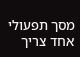מסך תפעולי אחד צריך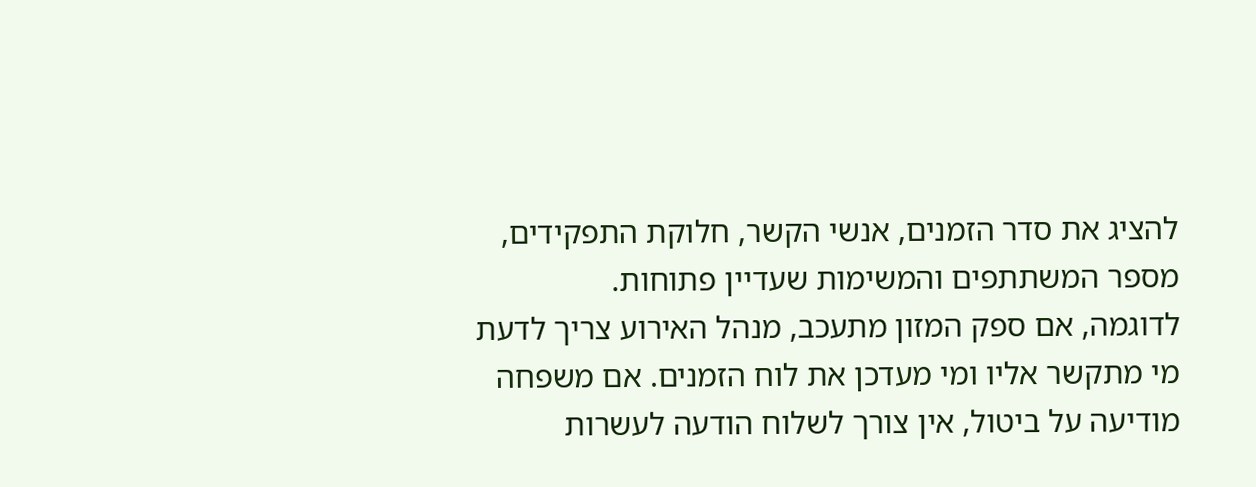להציג את סדר הזמנים, אנשי הקשר, חלוקת התפקידים, מספר המשתתפים והמשימות שעדיין פתוחות.
לדוגמה, אם ספק המזון מתעכב, מנהל האירוע צריך לדעת מי מתקשר אליו ומי מעדכן את לוח הזמנים. אם משפחה מודיעה על ביטול, אין צורך לשלוח הודעה לעשרות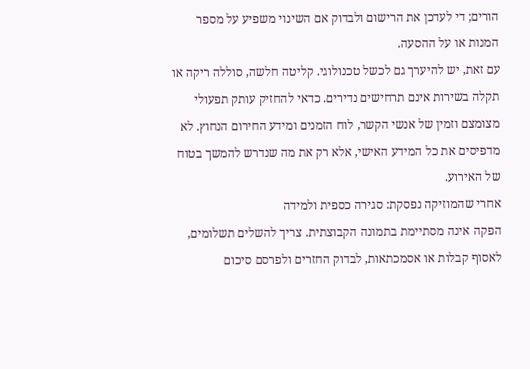הורים; די לעדכן את הרישום ולבדוק אם השינוי משפיע על מספר המנות או על ההסעה.
עם זאת, יש להיערך גם לכשל טכנולוגי. קליטה חלשה, סוללה ריקה או תקלה בשירות אינם תרחישים נדירים. כדאי להחזיק עותק תפעולי מצומצם וזמין של אנשי הקשר, לוח הזמנים ומידע החירום הנחוץ. לא מדפיסים את כל המידע האישי, אלא רק את מה שנדרש להמשך בטוח של האירוע.
אחרי שהמוזיקה נפסקת: סגירה כספית ולמידה
הפקה אינה מסתיימת בתמונה הקבוצתית. צריך להשלים תשלומים, לאסוף קבלות או אסמכתאות, לבדוק החזרים ולפרסם סיכום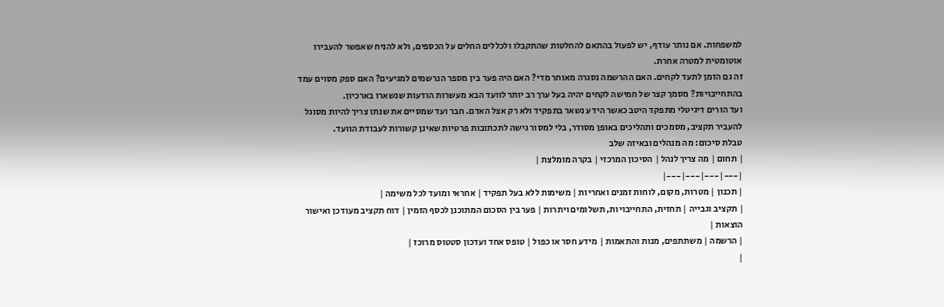למשפחות. אם נותר עודף, יש לפעול בהתאם להחלטות שהתקבלו ולכללים החלים על הכספים, ולא להניח שאפשר להעבירו אוטומטית למטרה אחרת.
זה גם הזמן לתעד לקחים. האם ההרשמה נסגרה מאוחר מדי? האם היה פער בין מספר הנרשמים למגיעים? האם ספק מסוים עמד בהתחייבויות? מסמך קצר של חמישה לקחים יהיה בעל ערך רב יותר לוועד הבא מעשרות הודעות שנשארו בארכיון.
ועד הורים דיגיטלי מתפקד היטב כאשר הידע נשאר בתפקיד ולא רק אצל האדם. חבר ועד שמסיים את שנתו צריך להיות מסוגל להעביר תקציב, מסמכים ותהליכים באופן מסודר, בלי למסור גישה לתכתובות פרטיות שאינן קשורות לעבודת הוועד.
טבלת סיכום: מה מנהלים ובאיזה שלב
| תחום | מה צריך לנהל | הסיכון המרכזי | בקרה מומלצת |
|---|---|---|---|
| תכנון | מטרות, מקום, לוחות זמנים ואחריות | משימות ללא בעל תפקיד | אחראי ומועד לכל משימה |
| תקציב וגבייה | תחזית, התחייבויות, תשלומים ויתרות | פער בין הסכום המתוכנן לכסף הזמין | דוח תקציב מעודכן ואישור הוצאות |
| הרשמה | משתתפים, מנות והתאמות | מידע חסר או כפול | טופס אחד ועדכון סטטוס מרוכז |
|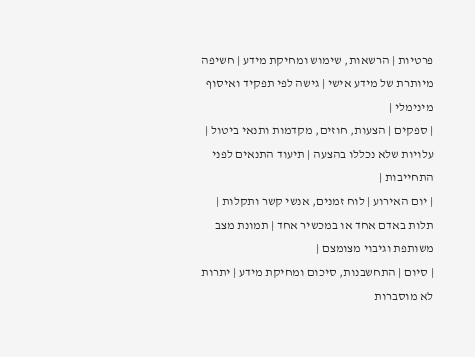פרטיות | הרשאות, שימוש ומחיקת מידע | חשיפה מיותרת של מידע אישי | גישה לפי תפקיד ואיסוף מינימלי |
| ספקים | הצעות, חוזים, מקדמות ותנאי ביטול | עלויות שלא נכללו בהצעה | תיעוד התנאים לפני התחייבות |
| יום האירוע | לוח זמנים, אנשי קשר ותקלות | תלות באדם אחד או במכשיר אחד | תמונת מצב משותפת וגיבוי מצומצם |
| סיום | התחשבנות, סיכום ומחיקת מידע | יתרות לא מוסברות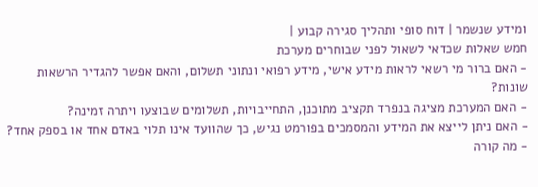ומידע שנשמר | דוח סופי ותהליך סגירה קבוע |
חמש שאלות שכדאי לשאול לפני שבוחרים מערכת
- האם ברור מי רשאי לראות מידע אישי, מידע רפואי ונתוני תשלום, והאם אפשר להגדיר הרשאות שונות?
- האם המערכת מציגה בנפרד תקציב מתוכנן, התחייבויות, תשלומים שבוצעו ויתרה זמינה?
- האם ניתן לייצא את המידע והמסמכים בפורמט נגיש, כך שהוועד אינו תלוי באדם אחד או בספק אחד?
- מה קורה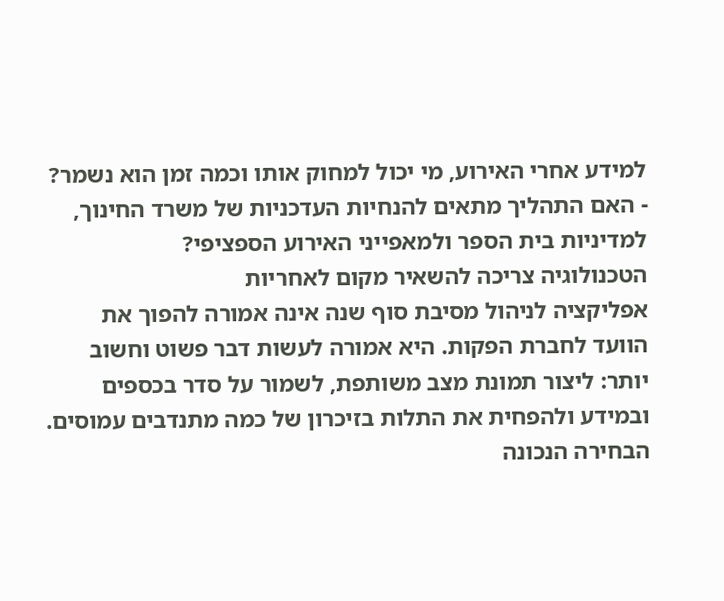למידע אחרי האירוע, מי יכול למחוק אותו וכמה זמן הוא נשמר?
- האם התהליך מתאים להנחיות העדכניות של משרד החינוך, למדיניות בית הספר ולמאפייני האירוע הספציפי?
הטכנולוגיה צריכה להשאיר מקום לאחריות
אפליקציה לניהול מסיבת סוף שנה אינה אמורה להפוך את הוועד לחברת הפקות. היא אמורה לעשות דבר פשוט וחשוב יותר: ליצור תמונת מצב משותפת, לשמור על סדר בכספים ובמידע ולהפחית את התלות בזיכרון של כמה מתנדבים עמוסים.
הבחירה הנכונה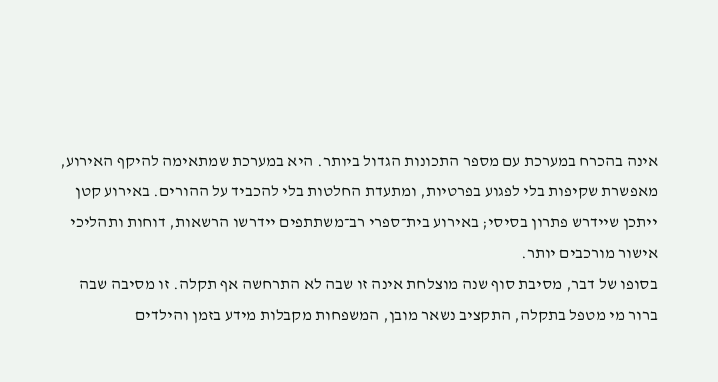אינה בהכרח במערכת עם מספר התכונות הגדול ביותר. היא במערכת שמתאימה להיקף האירוע, מאפשרת שקיפות בלי לפגוע בפרטיות, ומתעדת החלטות בלי להכביד על ההורים. באירוע קטן ייתכן שיידרש פתרון בסיסי; באירוע בית־ספרי רב־משתתפים יידרשו הרשאות, דוחות ותהליכי אישור מורכבים יותר.
בסופו של דבר, מסיבת סוף שנה מוצלחת אינה זו שבה לא התרחשה אף תקלה. זו מסיבה שבה ברור מי מטפל בתקלה, התקציב נשאר מובן, המשפחות מקבלות מידע בזמן והילדים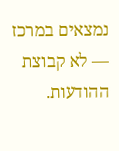נמצאים במרכז — לא קבוצת ההודעות.